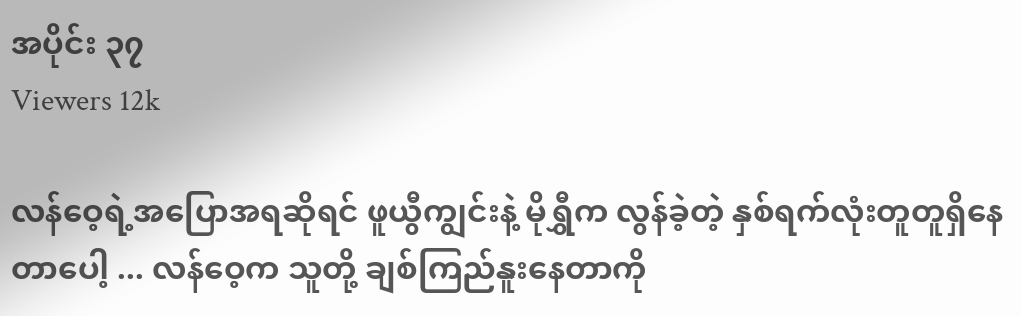အပိုင်း ၃၇
Viewers 12k

လန်ဝေ့ရဲ့အပြောအရဆိုရင် ဖူယွီကျွင်းနဲ့ မိုရွှီက လွန်ခဲ့တဲ့ နှစ်ရက်လုံးတူတူရှိနေတာပေါ့ ... လန်ဝေ့က သူတို့ ချစ်ကြည်နူးနေတာကို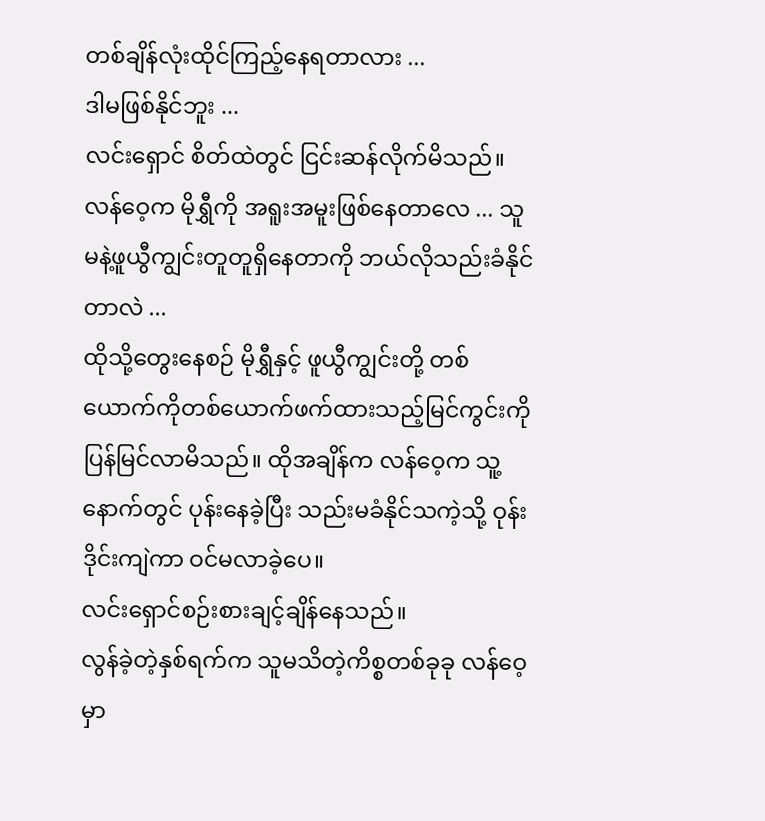တစ်ချိန်လုံးထိုင်ကြည့်နေရတာလား ...
ဒါမဖြစ်နိုင်ဘူး ...
လင်းရှောင် စိတ်ထဲတွင် ငြင်းဆန်လိုက်မိသည်။
လန်ဝေ့က မိုရွှီကို အရူးအမူးဖြစ်နေတာလေ ... သူမနဲ့ဖူယွီကျွင်းတူတူရှိနေတာကို ဘယ်လိုသည်းခံနိုင်တာလဲ ...
ထိုသို့တွေးနေစဉ် မိုရွှီနှင့် ဖူယွီကျွင်းတို့ တစ်ယောက်ကိုတစ်ယောက်ဖက်ထားသည့်မြင်ကွင်းကို ပြန်မြင်လာမိသည်။ ထိုအချိန်က လန်ဝေ့က သူ့နောက်တွင် ပုန်းနေခဲ့ပြီး သည်းမခံနိုင်သကဲ့သို့ ဝုန်းဒိုင်းကျဲကာ ဝင်မလာ‌ခဲ့ပေ။
လင်းရှောင်စဉ်းစားချင့်ချိန်နေသည်။
လွန်ခဲ့တဲ့နှစ်ရက်က သူမသိတဲ့ကိစ္စတစ်ခုခု လန်ဝေ့မှာ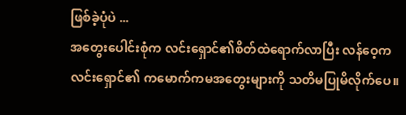ဖြစ်ခဲ့ပုံပဲ ...
အတွေးပေါင်းစုံက လင်းရှောင်၏စိတ်ထဲရောက်လာပြီး လန်ဝေ့က လင်းရှောင်၏ ကမောက်ကမအတွေးများကို သတိမပြုမိလိုက်ပေ။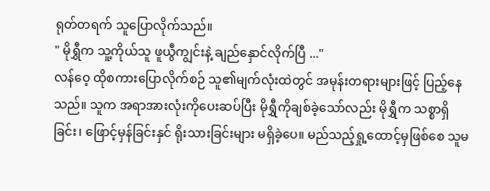ရုတ်တရက် သူပြောလိုက်သည်။
" မိုရွှီက သူ့ကိုယ်သူ ဖူယွီကျွင်းနဲ့ ချည်နှောင်လိုက်ပြီ ..."
လန်ဝေ့ ထိုစကားပြောလိုက်စဉ် သူ၏မျက်လုံးထဲတွင် အမုန်းတရားများဖြင့် ပြည့်နေသည်။ သူက အရာအားလုံးကိုပေးဆပ်ပြီး မိုရွှီကိုချစ်ခဲ့သော်လည်း မိုရွှီက သစ္စာရှိခြင်း၊ ဖြောင့်မှန်ခြင်းနှင် ရိုးသားခြင်းများ မရှိ‌ခဲ့ပေ။ မည်သည့်ရှု့ထောင့်မှဖြစ်စေ သူမ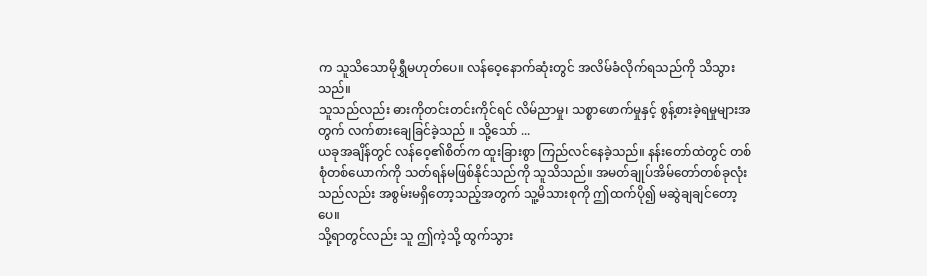က သူသိသောမိုရွှီမဟုတ်ပေ။ လန်ဝေ့နောက်ဆုံး‌တွင် အလိမ်ခံလိုက်ရသည်ကို သိသွားသည်။
သူသည်လည်း ဓားကိုတင်းတင်းကိုင်ရင် လိမ်ညာမှု၊ သစ္စာဖောက်မှုနှင့် စွန့်စားခဲ့ရမှုများအတွက် လက်စားချေခြင်ခဲ့သည် ။ သို့သော် ...
ယခုအချိန်တွင် လန်ဝေ့၏စိတ်က ထူးခြားစွာ ကြည်လင်နေခဲ့သည်။ နန်းတော်ထဲတွင် တစ်စုံတစ်ယောက်ကို သတ်ရန်မဖြစ်နိုင်သည်ကို သူသိသည်။ အမတ်ချုပ်အိမ်တော်တစ်ခုလုံးသည်လည်း အစွမ်းမရှိတော့သည့်အတွက် သူ့မိသားစုကို ဤထက်ပို၍ မဆွဲချချင်တော့ပေ။
သို့ရာတွင်လည်း သူ ဤကဲ့သို့ ထွက်သွား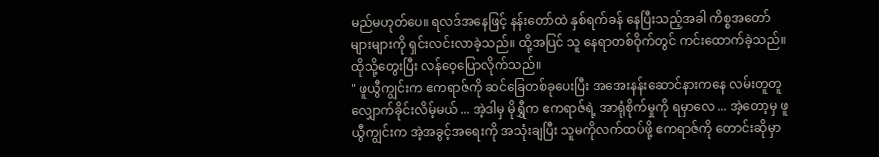မည်မဟုတ်ပေ။ ရလဒ်အနေဖြင့် နန်းတော်ထဲ နှစ်ရက်ခန် နေပြီးသည့်အခါ ကိစ္စအတော်များများကို ရှင်းလင်းလာခဲ့သည်။ ထို့အပြင် သူ နေရာတစ်ဝိုက်တွင် ကင်းထောက်ခဲ့သည်။
ထိုသို့တွေးပြီး လန်ဝေ့ပြောလိုက်သည်။
" ဖူယွီကျွင်းက ဧကရာဇ်ကို ဆင်ခြေတစ်ခုပေးပြီး အအေးနန်းဆောင်နားကနေ လမ်းတူတူလျှောက်ခိုင်းလိမ့်မယ် ... အဲ့ဒါမှ မိုရွှီက ဧကရာဇ်ရဲ့ အာရုံစိုက်မှုကို ရမှာလေ ... အဲ့တော့မှ ဖူယွီကျွင်းက အဲ့အခွင့်အရေးကို အသုံးချပြီး သူမကိုလက်ထပ်ဖို့ ဧကရာဇ်ကို တောင်းဆိုမှာ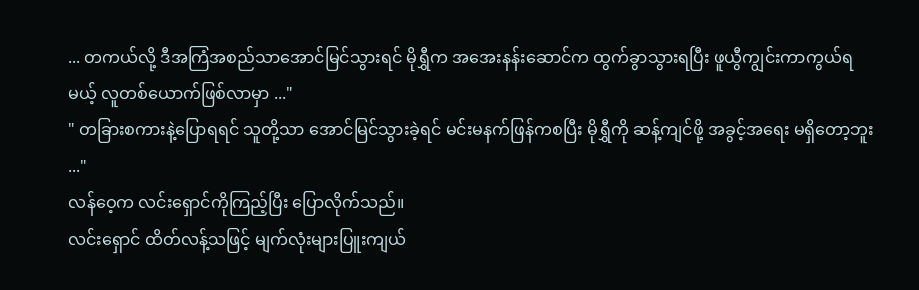... တကယ်လို့ ဒီအကြံအစည်သာအောင်မြင်သွားရင် မိုရွှီက အအေးနန်းဆောင်က ထွက်ခွာသွားရပြီး ဖူယွီကျွင်းကာကွယ်ရမယ့် လူတစ်ယောက်ဖြစ်လာမှာ ..."
" တခြားစကားနဲ့ပြောရရင် သူတို့သာ အောင်မြင်သွားခဲ့ရင် မင်းမနက်ဖြန်ကစပြီး မိုရွှီကို ဆန့်ကျင်ဖို့ အခွင့်အရေး မရှိတော့ဘူး ..."
လန်ဝေ့က လင်းရှောင်ကိုကြည့်ပြီး ပြောလိုက်သည်။
လင်းရှောင် ထိတ်လန့်သဖြင့် မျက်လုံးများပြူးကျယ်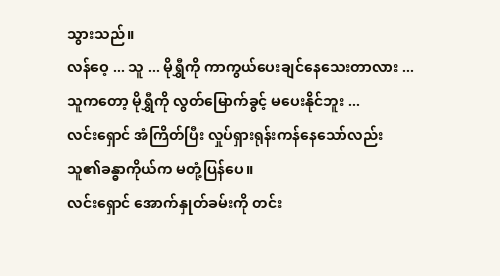သွားသည်။
လန်ဝေ့ ... သူ ... မိုရွှီကို ကာကွယ်ပေးချင်‌နေသေးတာလား ...
သူကတော့ မိုရွှီကို လွတ်မြောက်ခွင့် မပေးနိုင်ဘူး ...
လင်းရှောင် အံကြိတ်ပြီး လှုပ်ရှားရုန်းကန်နေသော်လည်း သူ၏ခန္ဓာကိုယ်က မတုံ့ပြန်ပေ။
လင်းရှောင် အောက်နှုတ်ခမ်းကို တင်း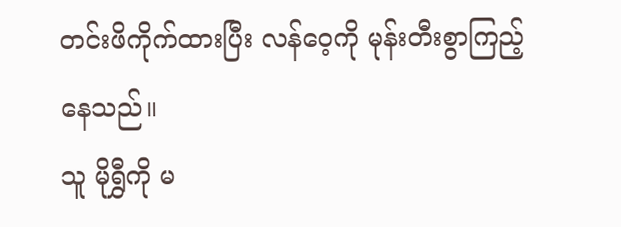တင်းဖိကိုက်ထားပြီး လန်ဝေ့ကို မုန်းတီးစွာကြည့်နေသည်။
သူ မိုရွှီကို မ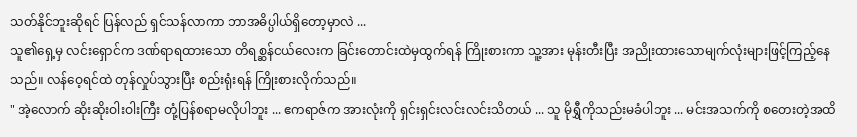သတ်နိုင်ဘူးဆိုရင် ပြန်လည် ရှင်သန်လာကာ ဘာအဓိပ္ပါယ်ရှိတော့မှာလဲ ...
သူ၏ရှေ့မှ လင်းရှောင်က ဒဏ်ရာရထားသော တိရစ္ဆန်ငယ်လေးက ခြင်းတောင်းထဲမှထွက်ရန် ကြိုးစားကာ သူ့အား မုန်းတီးပြီး အညိုးထားသောမျက်လုံးများဖြင့်ကြည့်နေသည်။ လန်ဝေ့ရင်ထဲ တုန်လှုပ်သွားပြီး စည်းရုံးရန် ကြိုးစားလိုက်သည်။
" အဲ့လောက် ဆိုးဆိုးဝါးဝါးကြီး တုံ့ပြန်စရာမလိုပါဘူး ... ဧကရာဇ်က အားလုံးကို ရှင်းရှင်းလင်းလင်းသိတယ် ... သူ မိုရွှီကိုသည်းမခံပါဘူး ... မင်းအသက်ကို စတေးတဲ့အထိ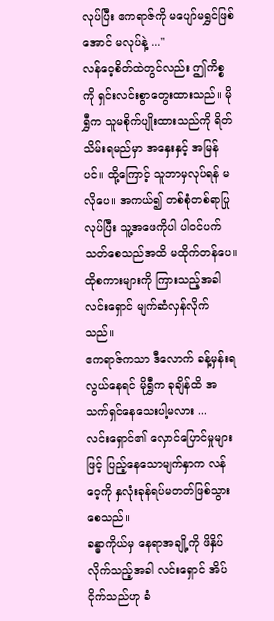လုပ်ပြီး ဧကရာဇ်ကို မပျော်မရွှင်ဖြစ်အောင် မလုပ်နဲ့ ..."
လန်ဝေ့စိတ်ထဲတွင်လည်း ဤကိစ္စကို ရှင်းလင်းစွာတွေးထားသည်။ မိုရွှီက သူမစိုက်ပျိုးထားသည်ကို ရိတ်သိမ်းရမည်မှာ အနှေးနှင့် အမြန်ပင်။ ထို့ကြောင့် သူဘာမှလုပ်ရန် မလိုပေ။ အကယ်၍ တစ်စုံတစ်ရာပြုလုပ်ပြီး သူ့အဖေကိုပါ ပါဝင်ပက်သတ်စေသည်အထိ မထိုက်တန်ပေ။
ထိုစကားများကို ကြားသည့်အခါ လင်းရှောင် မျက်ဆံလှန်လိုက်သည်။
ဧကရာဇ်ကသာ ဒီလောက် ခန့်မှန်းရလွယ်နေရင် မိုရွှီက ခုချိန်ထိ အသက်ရှင်နေသေးပါ့မလား ...
လင်းရှောင်၏ လှောင်ပြောင်မှုများဖြင့် ပြည့်နေသောမျက်နှာက လန်ဝေ့ကို နှလုံးခုန်ရပ်မတတ်ဖြစ်သွားစေသည်။
ခန္ဓာကိုယ်မှ နေရာအချို့ကို ဖိနှိပ်လိုက်သည့်အခါ လင်းရှောင် အိပ်ငိုက်သည်ဟု ခံ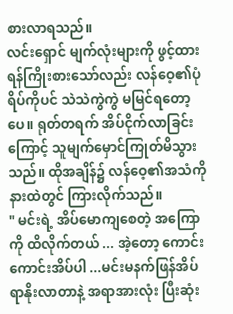စားလာရသည်။
လင်းရှောင် မျက်လုံးများကို ဖွင့်ထားရန်ကြိုးစားသော်လည်း လန်ဝေ့၏ပုံရိပ်ကိုပင် သဲသဲကွဲကွဲ မမြင်ရတော့ပေ။ ရုတ်တရက် အိပ်ငိုက်လာခြင်းကြောင့် သူမျက်မှောင်ကြုတ်မိသွားသည်။ ထိုအချိန်၌ လန်ဝေ့၏အသံကို နားထဲတွင် ကြားလိုက်သည်။
" မင်းရဲ့ အိပ်မောကျစေတဲ့ အကြောကို ထိလိုက်တယ် ... အဲ့တော့ ကောင်းကောင်းအိပ်ပါ ...မင်းမနက်ဖြန်အိပ်ရာနိုးလာတာနဲ့ အရာအားလုံး ပြီးဆုံး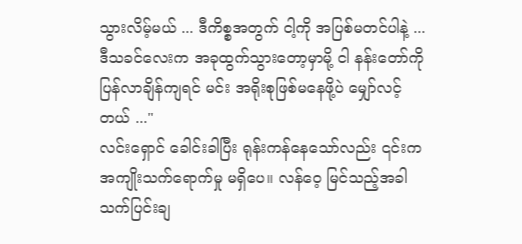သွားလိမ့်မယ် ... ဒီကိစ္စအတွက် ငါ့ကို အပြစ်မတင်ပါနဲ့ ... ဒီသခင်လေးက အခုထွက်သွားတော့မှာမို့ ငါ နန်းတော်ကို ပြန်လာချိန်ကျရင် မင်း အရိုးစုဖြစ်မနေဖို့ပဲ မျှော်လင့်တယ် ..."
လင်းရှောင် ခေါင်းခါပြီး ရုန်းကန်နေသော်လည်း ၎င်းက အကျိုးသက်ရောက်မှု မရှိပေ။ လန်ဝေ့ မြင်သည့်အခါ သက်ပြင်းချ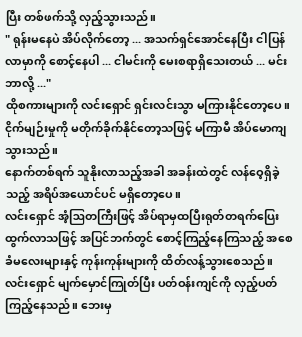ပြီး တစ်ဖက်သို့ လှည့်သွားသည်။
" ရုန်းမနေပဲ အိပ်လိုက်တော့ ... အသက်ရှင်အောင်နေပြီး ငါပြန်လာမှာကို စောင့်နေပါ ... ငါမင်းကို မေးစရာရှိသေးတယ် ... မင်းဘာလို့ ..."
ထိုစကားများကို လင်းရှောင် ရှင်းလင်းသွာ မကြားနိုင်တော့ပေ။ ငိုက်မျဉ်းမှုကို မတိုက်ခိုက်နိုင်‌တော့သဖြင့် မကြာမီ အိပ်မောကျသွားသည်။
နောက်တစ်ရက် သူနိုးလာသည့်အခါ အခန်းထဲတွင် လန်ဝေ့ရှိခဲ့သည့် အရိပ်အယောင်ပင် မရှိတော့ပေ။
လင်းရှောင် အံ့ဩတကြီးဖြင့် အိပ်ရာမှထပြီးရုတ်တရက်‌ပြေးထွက်လာသဖြင့် အပြင်ဘက်တွင် စောင့်ကြည့်နေကြသည့် အစေခံမလေးများနှင့် ကုန်းကုန်းများကို ထိတ်လန့်သွားစေသည်။
လင်းရှောင် မျက်မှောင်ကြုတ်ပြီး ပတ်ဝန်းကျင်ကို လှည့်ပတ်ကြည့်နေသည်။ ဘေးမှ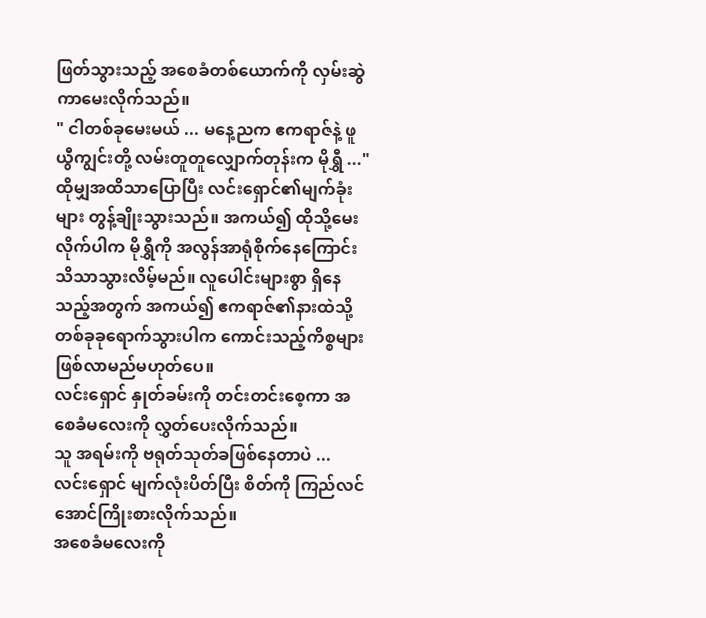ဖြတ်သွားသည့် အစေခံတစ်ယောက်ကို လှမ်းဆွဲကာမေးလိုက်သည်။
" ငါတစ်ခုမေးမယ် ... မနေ့ညက ဧကရာဇ်နဲ့ ဖူယွီကျွင်းတို့ လမ်းတူတူလျှောက်တုန်းက မိုရွှီ ..."
ထိုမျှအထိသာပြောပြီး လင်းရှောင်၏မျက်ခုံးများ တွန့်ချိုးသွားသည်။ အကယ်၍ ထိုသို့မေးလိုက်ပါက မိုရွှီကို အလွန်အာရုံစိုက်နေကြောင်း သိသာသွားလိမ့်မည်။ လူပေါင်းများစွာ ရှိနေသည့်အတွက် အကယ်၍ ဧကရာဇ်၏နားထဲသို့ တစ်ခုခုရောက်သွားပါက ကောင်းသည့်ကိစ္စများ ဖြစ်လာမည်မဟုတ်ပေ။
လင်းရှောင် နှုတ်ခမ်းကို တင်းတင်းစေ့ကာ အစေခံမလေးကို လွှတ်ပေးလိုက်သည်။
သူ အရမ်းကို ဗရုတ်သုတ်ခဖြစ်နေတာပဲ ...
လင်းရှောင် မျက်လုံးပိတ်ပြီး စိတ်ကို ကြည်လင်အောင်ကြိုးစားလိုက်သည်။
အစေခံမလေးကို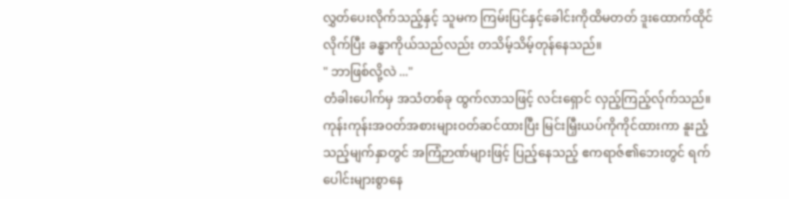လွှတ်ပေးလိုက်သည့်နှင့် သူမက ကြမ်းပြင်နှင့်ခေါင်းကိုထိမတတ် ဒူးထောက်ထိုင်လိုက်ပြီး ခန္ဓာကိုယ်သည်လည်း တသိမ့်သိမ့်တုန်နေသည်။
" ဘာဖြစ်လို့လဲ ..."
တံခါးပေါက်မှ အသံတစ်ခု ထွက်လာသဖြင့် လင်းရှောင် လှည့်ကြည့်လ်ုက်သည်။
ကုန်းကုန်းအဝတ်အစားများဝတ်ဆင်ထားပြီး မြင်းမြှီးယပ်ကိုကိုင်ထားကာ နူးညံ့သည့်မျက်နှာတွင် အကြံဉာဏ်များဖြင့် ပြည့်နေသည့် ဧကရာဇ်၏ဘေးတွင် ရက်ပေါင်းများစွာနေ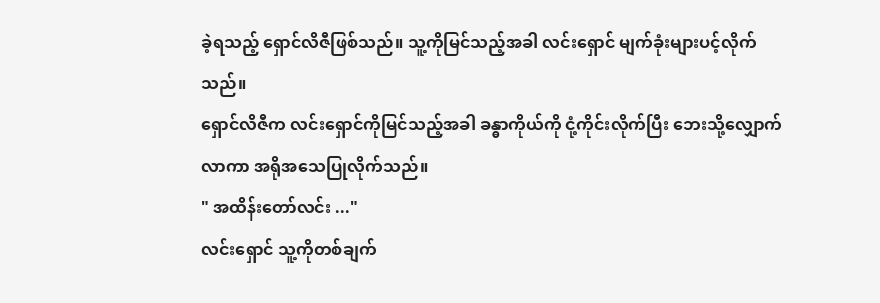ခဲ့ရသည့် ရှောင်လိဇီဖြစ်သည်။ သူ့ကိုမြင်သည့်အခါ လင်းရှောင် မျက်ခုံးများပင့်လိုက်သည်။
ရှောင်လိဇီက လင်းရှောင်ကိုမြင်သည့်အခါ ခန္ဓာကိုယ်ကို ငုံ့ကိုင်းလိုက်ပြီး ဘေးသို့လျှောက်လာကာ အရိုအသေပြုလိုက်သည်။
" အထိန်းတော်လင်း ..."
လင်းရှောင် သူ့ကိုတစ်ချက်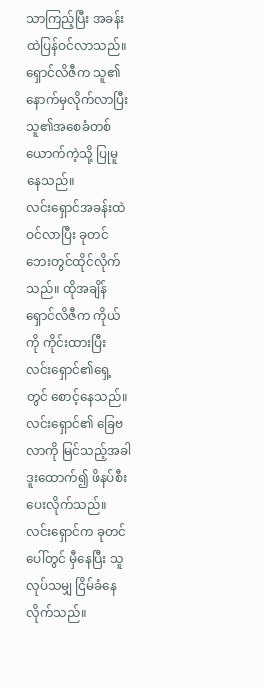သာကြည့်ပြီး အခန်းထဲပြန်ဝင်လာသည်။ ရှောင်လိဇီက သူ၏နောက်မှလိုက်လာပြီး သူ၏အစေခံတစ်ယောက်ကဲ့သို့ ပြုမူနေသည်။
လင်းရှောင်အခန်းထဲဝင်လာပြီး ခုတင်ဘေးတွင်ထိုင်လိုက်သည်။ ထိုအချိန် ရှောင်လိဇီက ကိုယ်ကို ကိုင်းထားပြီး လင်းရှောင်၏ရှေ့တွင် စောင့်နေသည်။ လင်းရှောင်၏ ခြေဗလာကို မြင်သည့်အခါ ဒူးထောက်၍ ဖိနပ်စီးပေးလိုက်သည်။ လင်းရှောင်က ခုတင်ပေါ်တွင် မှီနေပြီး သူလုပ်သမျှ ငြိမ်‌ခံနေလိုက်သည်။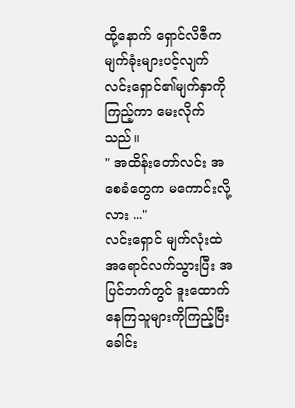ထို့နောက် ရှောင်လိဇီက မျက်ခုံးများပင့်လျက် လင်းရှောင်၏မျက်နှာကိုကြည့်ကာ မေးလိုက်သည်။
" အထိန်းတော်လင်း အစေခံတွေက မကောင်းလို့လား ..."
လင်းရှောင် မျက်လုံးထဲ အရောင်လက်သွားပြီး အပြင်ဘက်တွင် ဒူးထောက်နေကြသူများကိုကြည့်ပြီး ခေါင်း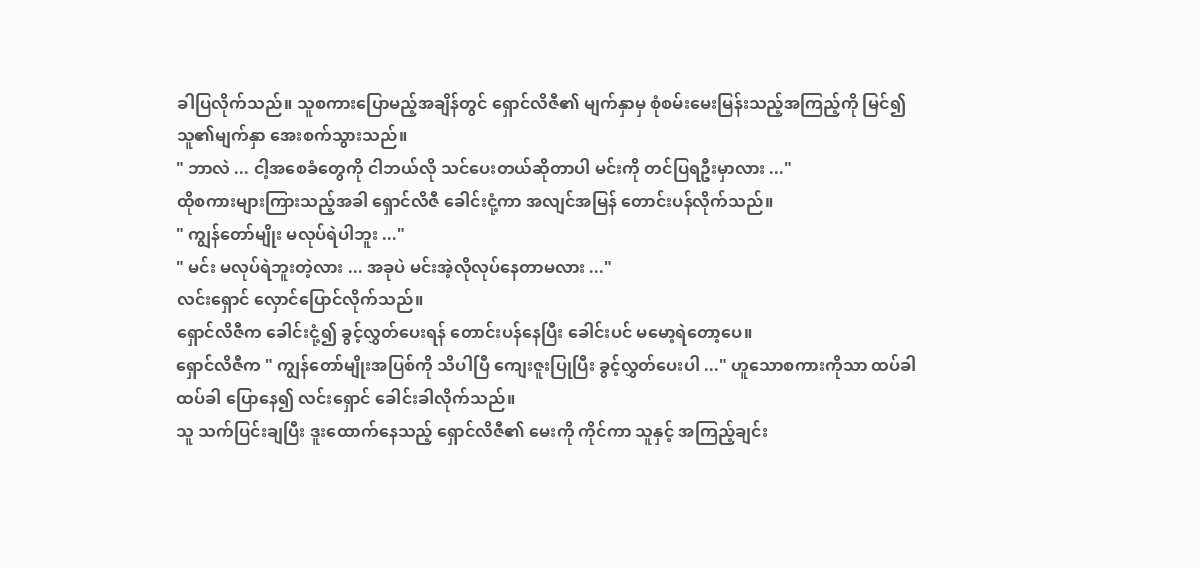ခါပြလိုက်သည်။ သူစကားပြောမည့်အချိန်တွင် ရှောင်လိဇီ၏ မျက်နှာမှ စုံစမ်းမေးမြန်းသည့်အကြည့်ကို မြင်၍ သူ၏မျက်နှာ အေးစက်သွားသည်။
" ဘာလဲ ... ငါ့အစေခံတွေကို ငါဘယ်လို သင်ပေးတယ်ဆိုတာပါ မင်းကို တင်ပြရဦးမှာလား ..."
ထိုစကားများကြားသည့်အခါ ရှောင်လိဇီ ခေါင်းငုံ့ကာ အလျင်အမြန် တောင်းပန်လိုက်သည်။
" ကျွန်တော်မျိုး မလုပ်ရဲပါဘူး ..."
" မင်း မလုပ်ရဲဘူးတဲ့လား ... အခုပဲ မင်းအဲ့လိုလုပ်နေတာမလား ..."
လင်းရှောင် လှောင်ပြောင်လိုက်သည်။
ရှောင်လိဇီက ခေါင်းငုံ့၍ ခွင့်လွှတ်ပေးရန် တောင်းပန်နေပြီး ခေါင်းပင် မမော့ရဲတော့ပေ။
ရှောင်လိဇီက " ကျွန်တော်မျိုးအပြစ်ကို သိပါပြီ ကျေးဇူးပြုပြီး ခွင့်လွှတ်ပေးပါ ..." ဟူသောစကားကိုသာ ထပ်ခါထပ်ခါ ပြောနေ၍ လင်းရှောင် ခေါင်းခါလိုက်သည်။
သူ သက်ပြင်းချပြီး ‌ဒူးထောက်နေသည့် ရှောင်လိဇီ၏ မေးကို ကိုင်ကာ သူနှင့် အကြည့်ချင်း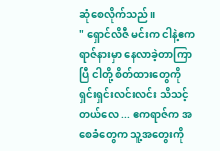ဆုံစေလိုက်သည်။
" ရှောင်လိဇီ မင်းက ငါနဲ့ဧကရာဇ်နားမှာ နေလာခဲ့တာကြာပြီ ငါတို့ စိတ်ထားတွေကို ရှင်းရှင်းလင်းလင်း သိသင့်တယ်လေ ... ဧကရာဇ်က အစေခံတွေက သူ့အတွေးကို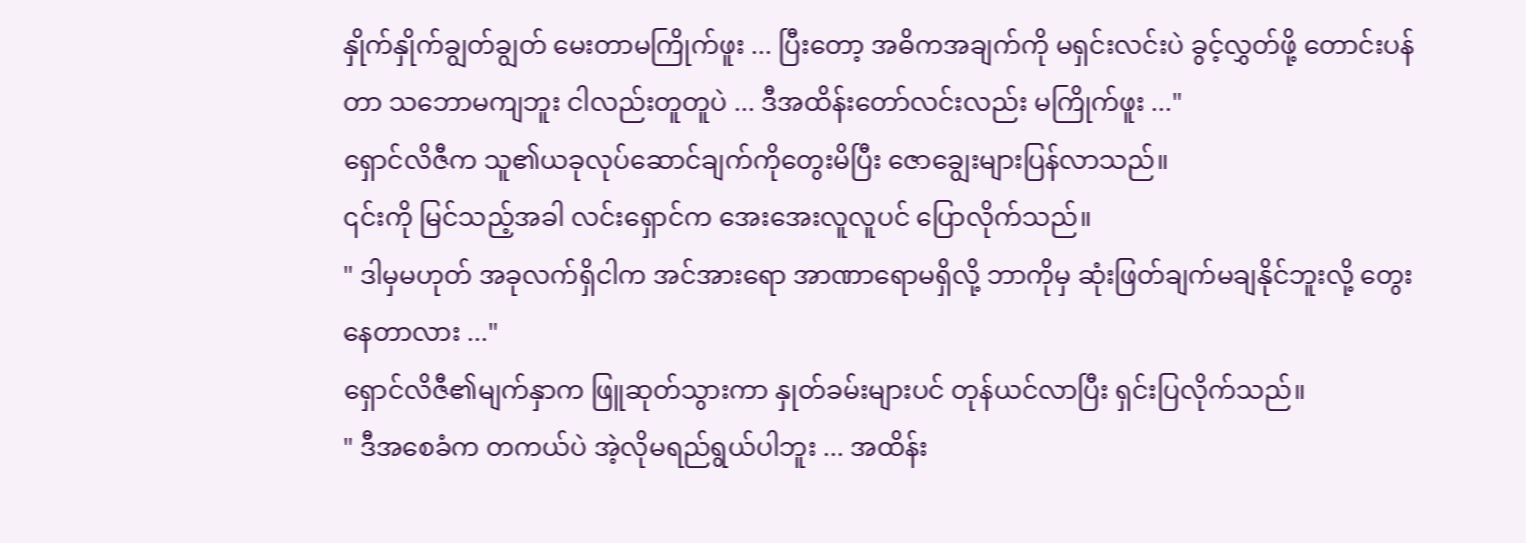နှိုက်နှိုက်ချွတ်ချွတ် မေးတာမကြိုက်ဖူး ... ပြီးတော့ အဓိကအချက်ကို မရှင်းလင်းပဲ ခွင့်လွှတ်ဖို့ တောင်းပန်တာ သဘောမကျဘူး ငါလည်းတူတူပဲ ... ဒီအထိန်းတော်လင်းလည်း မကြိုက်ဖူး ..."
ရှောင်လိဇီက သူ၏ယခုလုပ်ဆောင်ချက်ကိုတွေးမိပြီး ဇောချွေးများပြန်လာသည်။
၎င်းကို မြင်သည့်အခါ လင်းရှောင်က အေးအေးလူလူပင် ပြောလိုက်သည်။
" ဒါမှမဟုတ် အခုလက်ရှိငါက အင်အားရော အာဏာရောမရှိလို့ ဘာကိုမှ ဆုံးဖြတ်ချက်မချနိုင်ဘူးလို့ တွေးနေတာလား ..."
ရှောင်လိဇီ၏မျက်နှာက ဖြူဆုတ်သွားကာ နှုတ်ခမ်းများပင် တုန်ယင်လာပြီး ရှင်းပြလိုက်သည်။
" ဒီအစေခံက တကယ်ပဲ အဲ့လိုမရည်ရွယ်ပါဘူး ... အထိန်း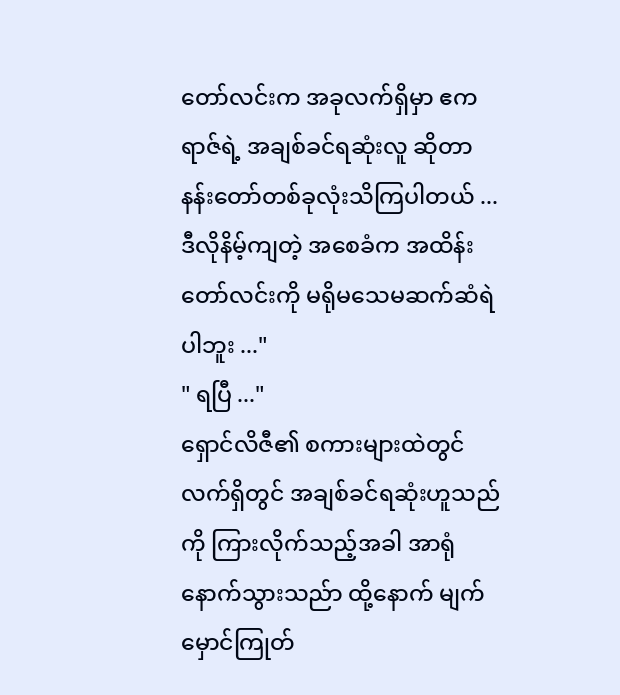တော်လင်းက အခုလက်ရှိမှာ ဧကရာဇ်ရဲ့ အချစ်ခင်ရဆုံးလူ ဆိုတာ နန်းတော်တစ်ခုလုံးသိကြပါတယ် ... ဒီလိုနိမ့်ကျတဲ့ အစေခံက အထိန်းတော်လင်းကို မရိုမသေမဆက်ဆံရဲပါဘူး ..."
" ရပြီ ..."
ရှောင်လိဇီ၏ စကားများထဲတွင် လက်ရှိတွင် အချစ်ခင်ရဆုံးဟူသည်ကို ကြားလိုက်သည့်အခါ အာရုံနောက်သွားသည်ာ ထို့နောက် မျက်မှောင်ကြုတ်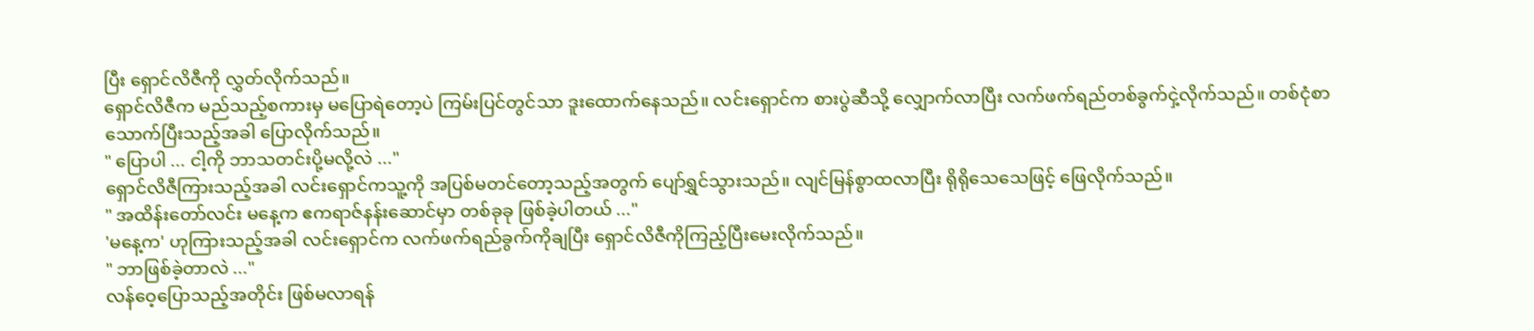ပြီး ရှောင်လိဇီကို လွှတ်လိုက်သည်။
ရှောင်လိဇီက မည်သည့်စကားမှ မပြောရဲတော့ပဲ ကြမ်းပြင်တွင်သာ ဒူးထောက်နေသည်။ လင်းရှောင်က စားပွဲဆီသို့ လျှောက်လာပြီး လက်ဖက်ရည်တစ်ခွက်ငှဲ့လိုက်သည်။ တစ်ငုံစာ သောက်ပြီးသည့်အခါ ပြောလိုက်သည်။
" ပြောပါ ... ငါ့ကို ဘာသတင်းပို့မလို့လဲ ..."
ရှောင်လိဇီကြားသည့်အခါ လင်းရှောင်ကသူ့ကို အပြစ်မတင်တော့‌သည့်အတွက် ပျော်ရွှင်သွားသည်။ လျင်မြန်စွာထလာပြီး ရိုရိုသေသေဖြင့် ဖြေလိုက်သည်။
" အထိန်းတော်လင်း မနေ့က ဧကရာဇ်နန်းဆောင်မှာ တစ်ခုခု ဖြစ်ခဲ့ပါတယ် ..."
'မနေ့က' ဟုကြားသည့်အခါ လင်းရှောင်က လက်ဖက်ရည်ခွက်ကိုချပြီး ရှောင်လိဇီကိုကြည့်ပြီးမေးလိုက်သည်။
" ဘာဖြစ်ခဲ့တာလဲ ..."
လန်ဝေ့ပြောသည့်အတိုင်း ဖြစ်မလာရန်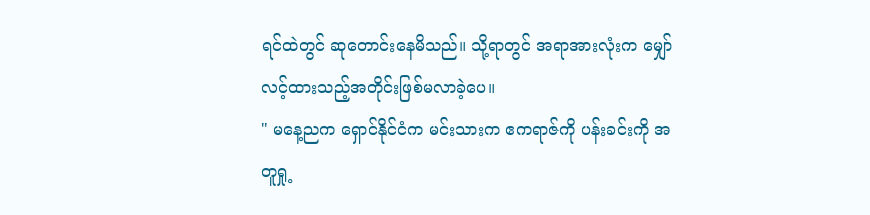ရင်ထဲတွင် ဆုတောင်းနေမိသည်။ သို့ရာတွင် အရာအားလုံးက မျှော်လင့်ထားသည့်အတိုင်းဖြစ်မလာခဲ့ပေ။
" မနေ့ညက ရှောင်နိုင်ငံက မင်းသားက ဧကရာဇ်ကို ပန်းခင်းကို အတူရှု့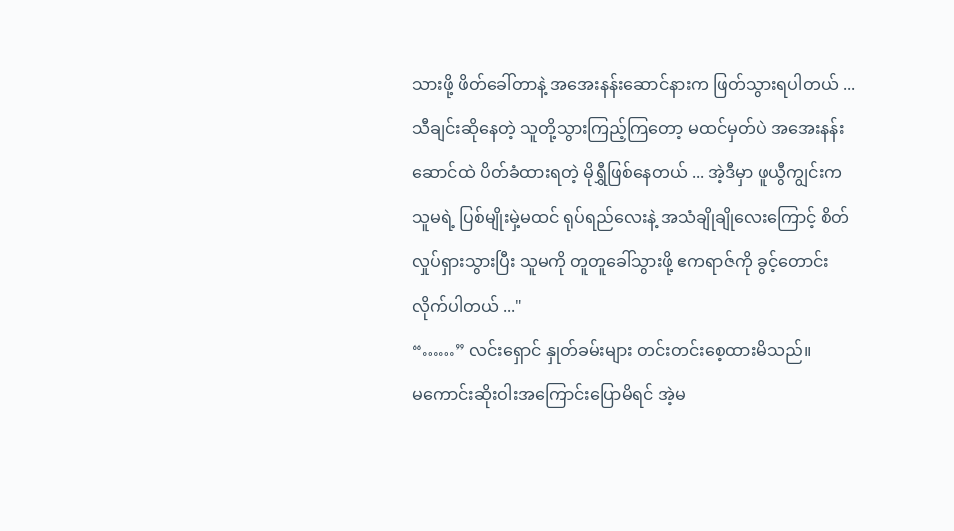သားဖို့ ဖိတ်ခေါ်တာနဲ့ အအေးနန်းဆောင်နားက ဖြတ်သွားရပါတယ် ... သီချင်းဆိုနေတဲ့ သူတို့သွားကြည့်ကြတော့ မထင်မှတ်ပဲ အအေးနန်းဆောင်ထဲ ပိတ်ခံထားရတဲ့ မိုရွှီဖြစ်နေတယ် ... အဲ့ဒီမှာ ဖူယွီကျွင်းက သူမရဲ့ ပြစ်မျိုးမှဲ့မထင် ရုပ်ရည်လေးနဲ့ အသံချိုချိုလေးကြောင့် စိတ်လှုပ်ရှားသွားပြီး သူမကို တူတူခေါ်သွားဖို့ ဧကရာဇ်ကို ခွင့်တောင်းလိုက်ပါတယ် ..."
“……” လင်းရှောင် နှုတ်ခမ်းများ တင်းတင်းစေ့ထားမိသည်။
မကောင်းဆိုးဝါးအကြောင်းပြောမိရင် အဲ့မ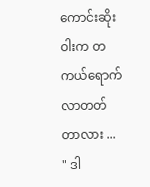ကောင်းဆိုးဝါးက တကယ်ရောက်လာတတ်တာလား ...
" ဒါ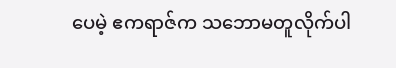ပေမဲ့ ဧကရာဇ်က သဘောမတူလိုက်ပါ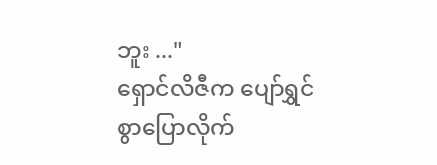ဘူး ..."
ရှောင်လိဇီက ပျော်ရွှင်စွာပြောလိုက်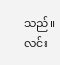သည်။
လင်း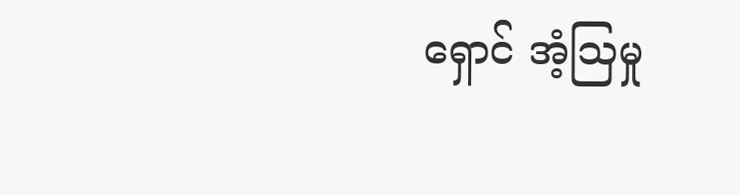ရှောင် အံ့ဩမှု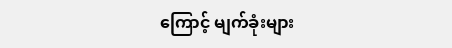ကြောင့် မျက်ခုံးများ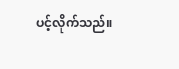ပင့်လိုက်သည်။